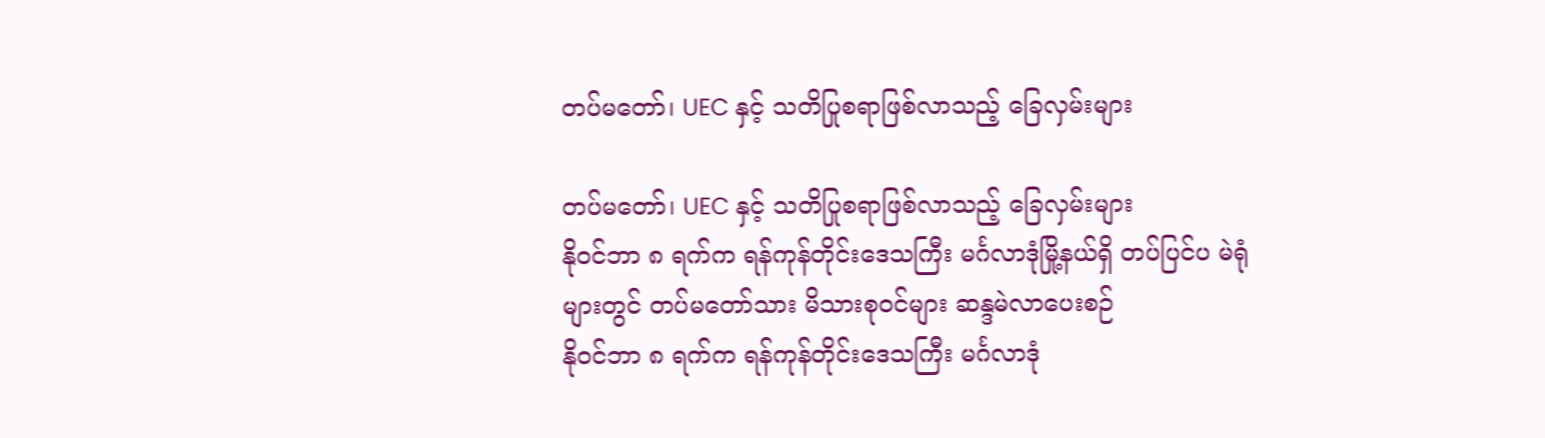တပ်မတော်၊ UEC နှင့် သတိပြုစရာဖြစ်လာသည့် ခြေလှမ်းများ

တပ်မတော်၊ UEC နှင့် သတိပြုစရာဖြစ်လာသည့် ခြေလှမ်းများ
နိုဝင်ဘာ ၈ ရက်က ရန်ကုန်တိုင်းဒေသကြီး မင်္ဂလာဒုံမြို့နယ်ရှိ တပ်ပြင်ပ မဲရုံများတွင် တပ်မတော်သား မိသားစုဝင်များ ဆန္ဒမဲလာပေးစဉ်
နိုဝင်ဘာ ၈ ရက်က ရန်ကုန်တိုင်းဒေသကြီး မင်္ဂလာဒုံ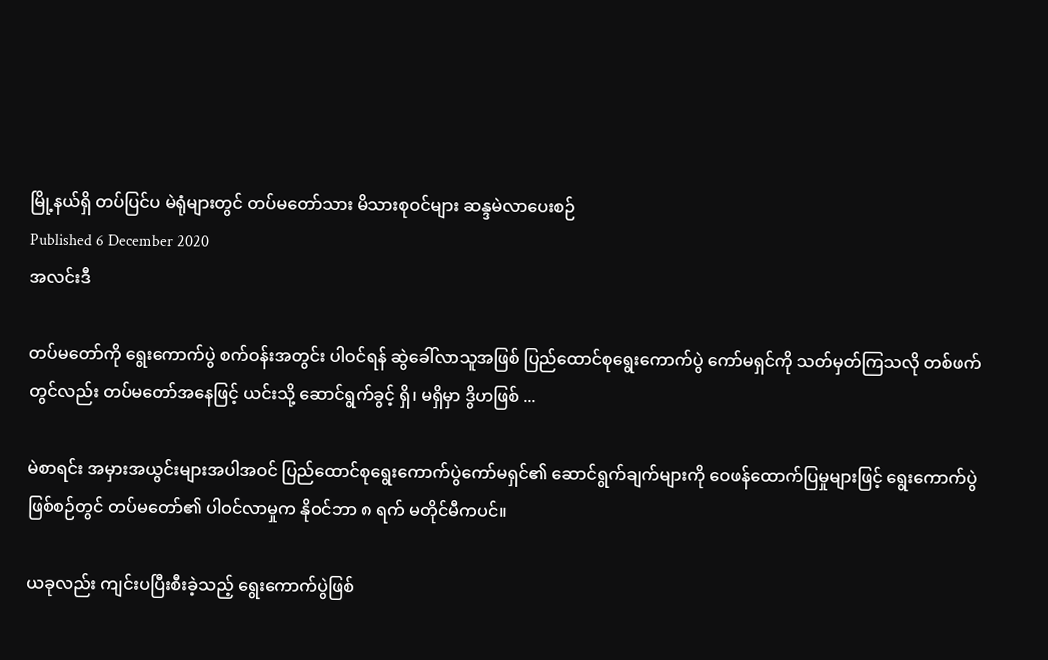မြို့နယ်ရှိ တပ်ပြင်ပ မဲရုံများတွင် တပ်မတော်သား မိသားစုဝင်များ ဆန္ဒမဲလာပေးစဉ်
Published 6 December 2020
အလင်းဒီ

တပ်မတော်ကို ရွေးကောက်ပွဲ စက်ဝန်းအတွင်း ပါဝင်ရန် ဆွဲခေါ်လာသူအဖြစ် ပြည်ထောင်စုရွေးကောက်ပွဲ ကော်မရှင်ကို သတ်မှတ်ကြသလို တစ်ဖက်တွင်လည်း တပ်မတော်အနေဖြင့် ယင်းသို့ ဆောင်ရွက်ခွင့် ရှိ၊ မရှိမှာ ဒွိဟဖြစ် ...

မဲစာရင်း အမှားအယွင်းများအပါအဝင် ပြည်ထောင်စုရွေးကောက်ပွဲကော်မရှင်၏ ဆောင်ရွက်ချက်များကို ဝေဖန်ထောက်ပြမှုများဖြင့် ရွေးကောက်ပွဲဖြစ်စဉ်တွင် တပ်မတော်၏ ပါဝင်လာမှုက နိုဝင်ဘာ ၈ ရက် မတိုင်မီကပင်။

ယခုလည်း ကျင်းပပြီးစီးခဲ့သည့် ရွေးကောက်ပွဲဖြစ်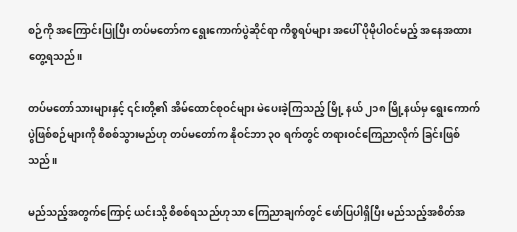စဉ်ကို အကြောင်းပြုပြီး တပ်မတော်က ရွေးကောက်ပွဲဆိုင်ရာ ကိစ္စရပ်များ အပေါ် ပိုမိုပါဝင်မည့် အနေအထား တွေ့ရသည်။

တပ်မတော်သားများနှင့် ၎င်းတို့၏ အိမ်ထောင်စုဝင်များ မဲပေးခဲ့ကြသည့် မြို့ နယ် ၂၁၈ မြို့နယ်မှ ရွေးကောက်ပွဲဖြစ်စဉ်များကို စိစစ်သွားမည်ဟု တပ်မတော်က နိုဝင်ဘာ ၃၀ ရက်တွင် တရားဝင်ကြေညာလိုက် ခြင်းဖြစ်သည်။

မည်သည့်အတွက်ကြောင့် ယင်းသို့ စိစစ်ရသည်ဟုသာ ကြေညာချက်တွင် ဖော်ပြပါရှိပြီး မည်သည့်အစိတ်အ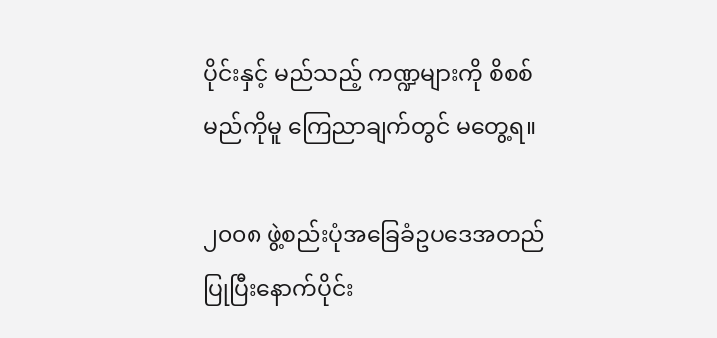ပိုင်းနှင့် မည်သည့် ကဏ္ဍများကို စိစစ်မည်ကိုမူ ကြေညာချက်တွင် မတွေ့ရ။

၂၀၀၈ ဖွဲ့စည်းပုံအခြေခံဥပဒေအတည်ပြုပြီးနောက်ပိုင်း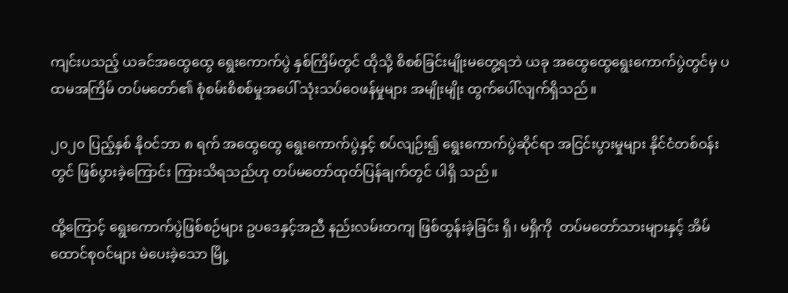ကျင်းပသည့် ယခင်အထွေထွေ ရွေးကောက်ပွဲ နှစ်ကြိမ်တွင် ထိုသို့ စိစစ်ခြင်းမျိုးမတွေ့ရဘဲ ယခု အထွေထွေရွေးကောက်ပွဲတွင်မှ ပထမအကြိမ် တပ်မတော်၏ စုံစမ်းစိစစ်မှုအပေါ် သုံးသပ်ဝေဖန်မှုများ အမျိုးမျိုး ထွက်ပေါ်လျက်ရှိသည်။

၂၀၂၀ ပြည့်နှစ် နိုဝင်ဘာ ၈ ရက် အထွေထွေ ရွေးကောက်ပွဲနှင့် စပ်လျဉ်း၍ ရွေးကောက်ပွဲဆိုင်ရာ အငြင်းပွားမှုများ နိုင်ငံတစ်ဝန်းတွင် ဖြစ်ပွားခဲ့ကြောင်း ကြားသိရသည်ဟု တပ်မတော်ထုတ်ပြန်ချက်တွင် ပါရှိ သည်။

ထို့ကြောင့် ရွေးကောက်ပွဲဖြစ်စဉ်များ ဥပဒေနှင့်အညီ နည်းလမ်းတကျ ဖြစ်ထွန်းခဲ့ခြင်း ရှိ၊ မရှိကို  တပ်မတော်သားများနှင့် အိမ်ထောင်စုဝင်များ မဲပေးခဲ့သော မြို့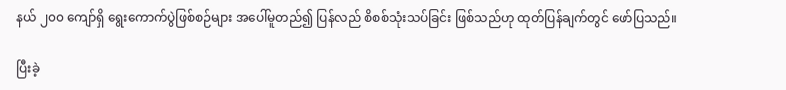နယ် ၂၀၀ ကျော်ရှိ ရွေးကောက်ပွဲဖြစ်စဉ်များ အပေါ်မူတည်၍ ပြန်လည် စိစစ်သုံးသပ်ခြင်း ဖြစ်သည်ဟု ထုတ်ပြန်ချက်တွင် ဖော်ပြသည်။

ပြီးခဲ့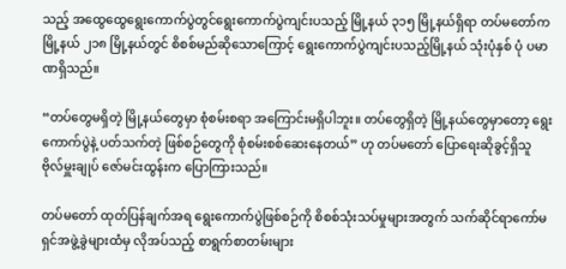သည့် အထွေထွေရွေးကောက်ပွဲတွင်ရွေးကောက်ပွဲကျင်းပသည့် မြို့နယ် ၃၁၅ မြို့နယ်ရှိရာ တပ်မတော်က မြို့နယ် ၂၁၈ မြို့နယ်တွင် စိစစ်မည်ဆိုသောကြောင့် ရွေးကောက်ပွဲကျင်းပသည့်မြို့နယ် သုံးပုံနှစ် ပုံ ပမာဏရှိသည်။

“တပ်တွေမရှိတဲ့ မြို့နယ်တွေမှာ စုံစမ်းစရာ အကြောင်းမရှိပါဘူး။ တပ်တွေရှိတဲ့ မြို့နယ်တွေမှာတော့ ရွေးကောက်ပွဲနဲ့ ပတ်သက်တဲ့ ဖြစ်စဉ်တွေကို စုံစမ်းစစ်ဆေးနေတယ်” ဟု တပ်မတော် ပြောရေးဆိုခွင့်ရှိသူ ဗိုလ်မှူးချုပ် ဇော်မင်းထွန်းက ပြောကြားသည်။

တပ်မတော် ထုတ်ပြန်ချက်အရ ရွေးကောက်ပွဲဖြစ်စဉ်ကို စိစစ်သုံးသပ်မှုများအတွက် သက်ဆိုင်ရာကော်မရှင်အဖွဲ့ခွဲများထံမှ လိုအပ်သည့် စာရွက်စာတမ်းများ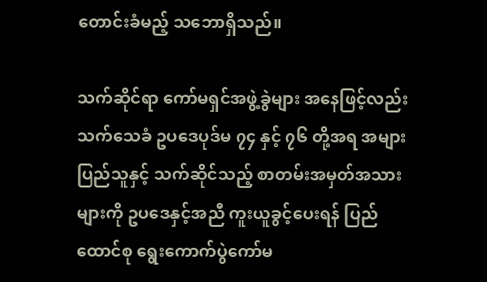တောင်းခံမည့် သဘောရှိသည်။

သက်ဆိုင်ရာ ကော်မရှင်အဖွဲ့ခွဲများ အနေဖြင့်လည်း သက်သေခံ ဥပဒေပုဒ်မ ၇၄ နှင့် ၇၆ တို့အရ အများပြည်သူနှင့် သက်ဆိုင်သည့် စာတမ်းအမှတ်အသားများကို ဥပဒေနှင့်အညီ ကူးယူခွင့်ပေးရန် ပြည်ထောင်စု ရွေးကောက်ပွဲကော်မ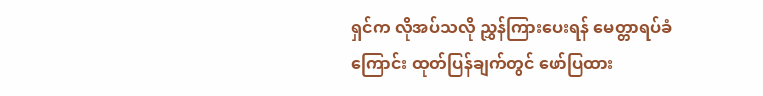ရှင်က လိုအပ်သလို ညွှန်ကြားပေးရန် မေတ္တာရပ်ခံကြောင်း ထုတ်ပြန်ချက်တွင် ဖော်ပြထား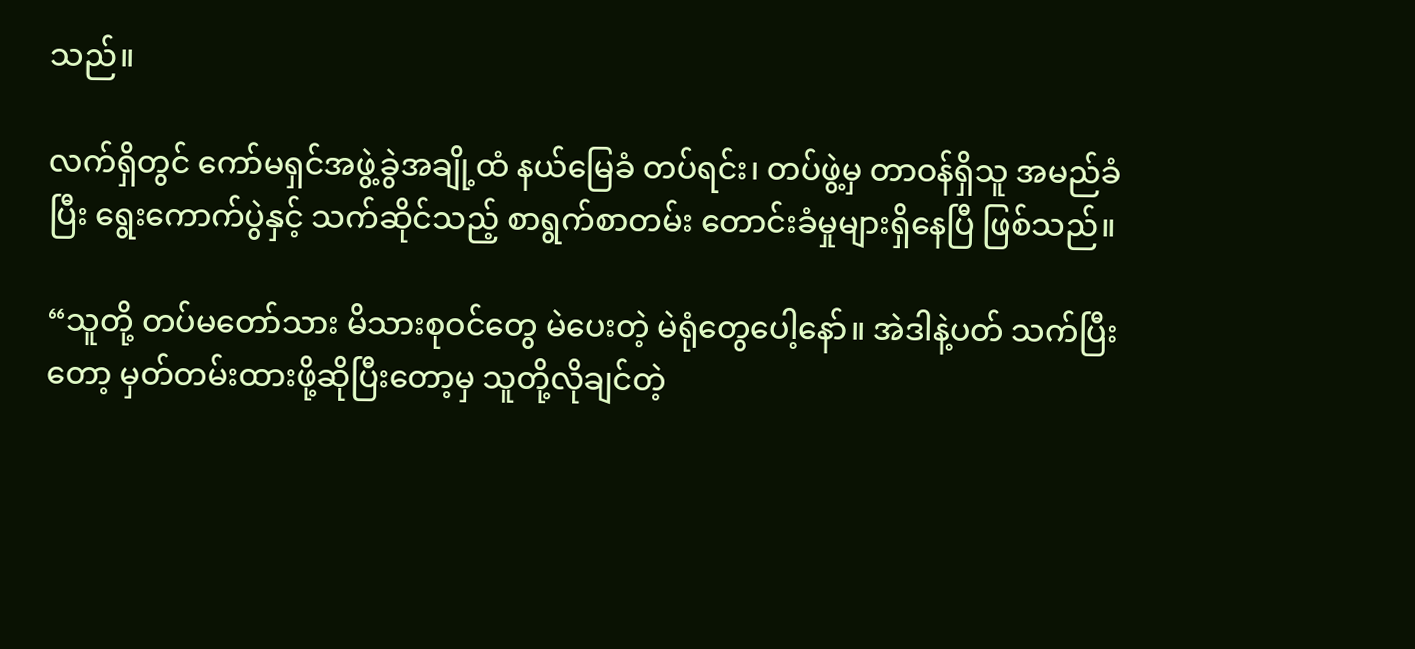သည်။

လက်ရှိတွင် ကော်မရှင်အဖွဲ့ခွဲအချို့ထံ နယ်မြေခံ တပ်ရင်း၊ တပ်ဖွဲ့မှ တာဝန်ရှိသူ အမည်ခံပြီး ရွေးကောက်ပွဲနှင့် သက်ဆိုင်သည့် စာရွက်စာတမ်း တောင်းခံမှုများရှိနေပြီ ဖြစ်သည်။

“သူတို့ တပ်မတော်သား မိသားစုဝင်တွေ မဲပေးတဲ့ မဲရုံတွေပေါ့နော်။ အဲဒါနဲ့ပတ် သက်ပြီးတော့ မှတ်တမ်းထားဖို့ဆိုပြီးတော့မှ သူတို့လိုချင်တဲ့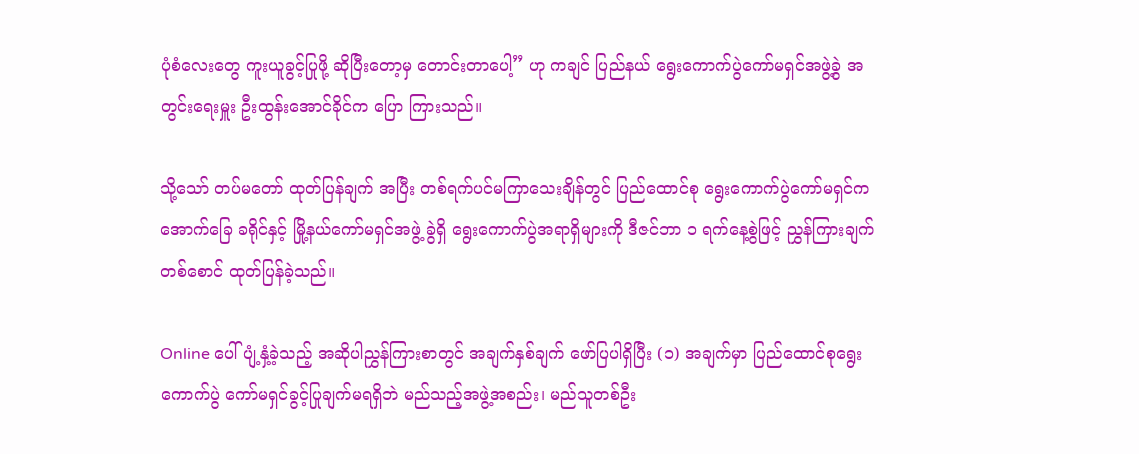ပုံစံလေးတွေ ကူးယူခွင့်ပြုဖို့ ဆိုပြီးတော့မှ တောင်းတာပေါ့” ဟု ကချင် ပြည်နယ် ရွေးကောက်ပွဲကော်မရှင်အဖွဲ့ခွဲ အတွင်းရေးမှူး ဦးထွန်းအောင်ခိုင်က ပြော ကြားသည်။

သို့သော် တပ်မတော် ထုတ်ပြန်ချက် အပြီး တစ်ရက်ပင်မကြာသေးချိန်တွင် ပြည်ထောင်စု ရွေးကောက်ပွဲကော်မရှင်က အောက်ခြေ ခရိုင်နှင့် မြို့နယ်ကော်မရှင်အဖွဲ့ ခွဲရှိ ရွေးကောက်ပွဲအရာရှိများကို ဒီဇင်ဘာ ၁ ရက်နေ့စွဲဖြင့် ညွှန်ကြားချက်တစ်စောင် ထုတ်ပြန်ခဲ့သည်။

Online ပေါ် ပျံ့နှံ့ခဲ့သည့် အဆိုပါညွှန်ကြားစာတွင် အချက်နှစ်ချက် ဖော်ပြပါရှိပြီး (၁) အချက်မှာ ပြည်ထောင်စုရွေးကောက်ပွဲ ကော်မရှင်ခွင့်ပြုချက်မရရှိဘဲ မည်သည့်အဖွဲ့အစည်း၊ မည်သူတစ်ဦး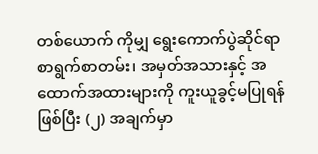တစ်ယောက် ကိုမျှ ရွေးကောက်ပွဲဆိုင်ရာ စာရွက်စာတမ်း၊ အမှတ်အသားနှင့် အထောက်အထားများကို ကူးယူခွင့်မပြုရန်ဖြစ်ပြီး (၂) အချက်မှာ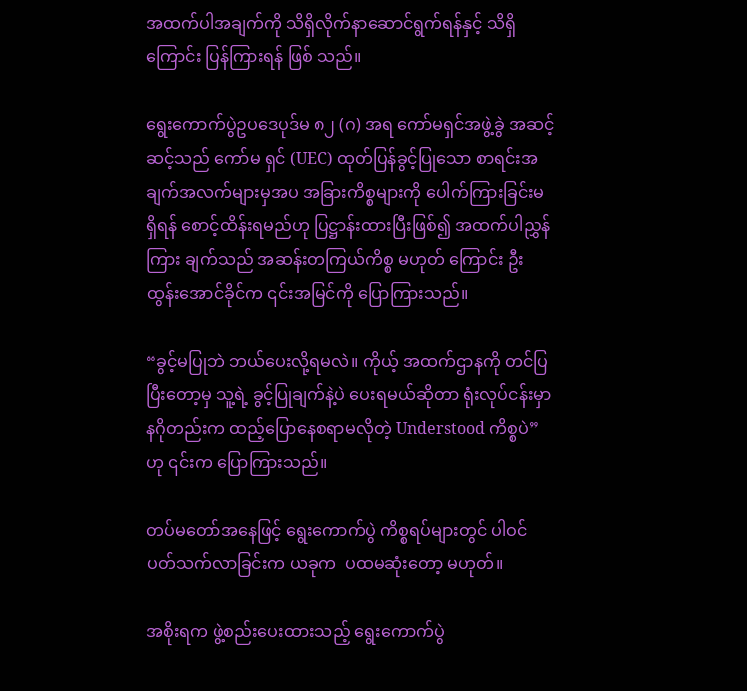အထက်ပါအချက်ကို သိရှိလိုက်နာဆောင်ရွက်ရန်နှင့် သိရှိကြောင်း ပြန်ကြားရန် ဖြစ် သည်။

ရွေးကောက်ပွဲဥပဒေပုဒ်မ ၈၂ (ဂ) အရ ကော်မရှင်အဖွဲ့ခွဲ အဆင့်ဆင့်သည် ကော်မ ရှင် (UEC) ထုတ်ပြန်ခွင့်ပြုသော စာရင်းအ ချက်အလက်များမှအပ အခြားကိစ္စများကို ပေါက်ကြားခြင်းမရှိရန် စောင့်ထိန်းရမည်ဟု ပြဋ္ဌာန်းထားပြီးဖြစ်၍ အထက်ပါညွှန်ကြား ချက်သည် အဆန်းတကြယ်ကိစ္စ မဟုတ် ကြောင်း ဦးထွန်းအောင်ခိုင်က ၎င်းအမြင်ကို ပြောကြားသည်။

“ခွင့်မပြုဘဲ ဘယ်ပေးလို့ရမလဲ။ ကိုယ့် အထက်ဌာနကို တင်ပြပြီးတော့မှ သူ့ရဲ့ ခွင့်ပြုချက်နဲ့ပဲ ပေးရမယ်ဆိုတာ ရုံးလုပ်ငန်းမှာ နဂိုတည်းက ထည့်ပြောနေစရာမလိုတဲ့ Understood ကိစ္စပဲ”ဟု ၎င်းက ပြောကြားသည်။

တပ်မတော်အနေဖြင့် ရွေးကောက်ပွဲ ကိစ္စရပ်များတွင် ပါဝင်ပတ်သက်လာခြင်းက ယခုက  ပထမဆုံးတော့ မဟုတ်။

အစိုးရက ဖွဲ့စည်းပေးထားသည့် ရွေးကောက်ပွဲ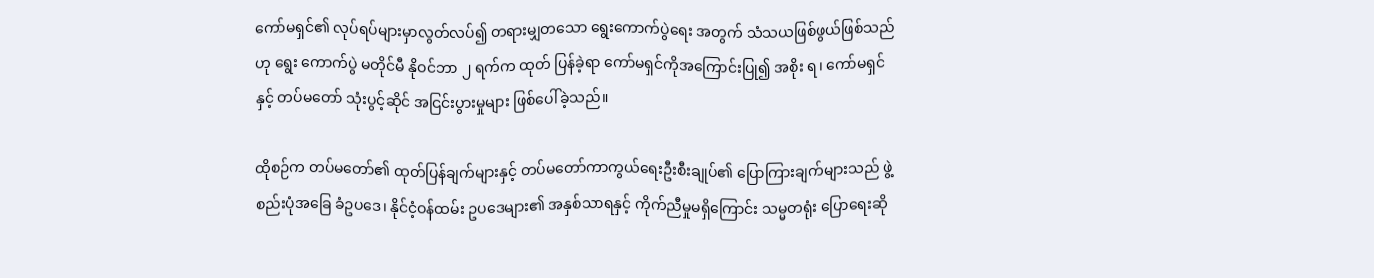ကော်မရှင်၏ လုပ်ရပ်များမှာလွတ်လပ်၍ တရားမျှတသော ရွေးကောက်ပွဲရေး အတွက် သံသယဖြစ်ဖွယ်ဖြစ်သည်ဟု ရွေး ကောက်ပွဲ မတိုင်မီ နိုဝင်ဘာ ၂ ရက်က ထုတ် ပြန်ခဲ့ရာ ကော်မရှင်ကိုအကြောင်းပြု၍ အစိုး ရ၊ ကော်မရှင်နှင့် တပ်မတော် သုံးပွင့်ဆိုင် အငြင်းပွားမှုများ ဖြစ်ပေါ်ခဲ့သည်။

ထိုစဉ်က တပ်မတော်၏ ထုတ်ပြန်ချက်များနှင့် တပ်မတော်ကာကွယ်ရေးဦးစီးချုပ်၏ ပြောကြားချက်များသည် ဖွဲ့စည်းပုံအခြေ ခံဥပဒေ၊ နိုင်ငံ့ဝန်ထမ်း ဥပဒေများ၏ အနှစ်သာရနှင့် ကိုက်ညီမှုမရှိကြောင်း သမ္မတရုံး ပြောရေးဆို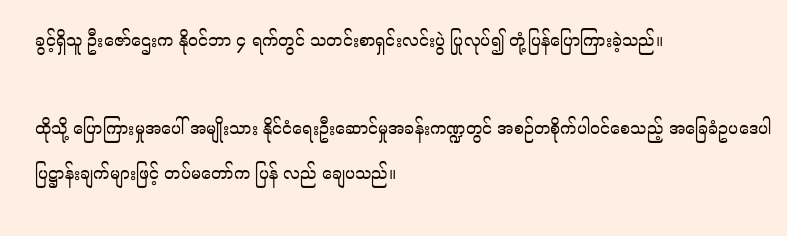ခွင့်ရှိသူ ဦးဇော်ဌေးက နိုဝင်ဘာ ၄ ရက်တွင် သတင်းစာရှင်းလင်းပွဲ ပြုလုပ်၍ တုံ့ပြန်ပြောကြားခဲ့သည်။

ထိုသို့ ပြောကြားမှုအပေါ် အမျိုးသား နိုင်ငံရေးဦးဆောင်မှုအခန်းကဏ္ဍတွင် အစဉ်တစိုက်ပါဝင်စေသည့် အခြေခံဥပဒေပါ ပြဋ္ဌာန်းချက်များဖြင့် တပ်မတော်က ပြန် လည် ချေပသည်။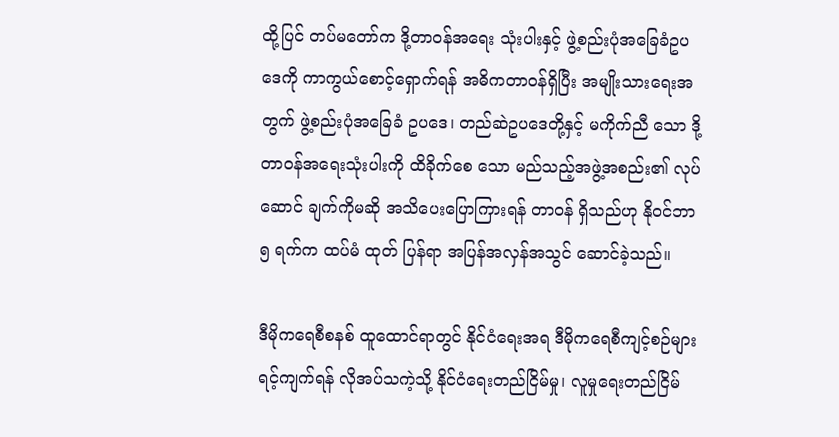ထို့ပြင် တပ်မတော်က ဒို့တာဝန်အရေး သုံးပါးနှင့် ဖွဲ့စည်းပုံအခြေခံဥပဒေကို ကာကွယ်စောင့်ရှောက်ရန် အဓိကတာဝန်ရှိပြီး အမျိုးသားရေးအတွက် ဖွဲ့စည်းပုံအခြေခံ ဥပဒေ၊ တည်ဆဲဥပဒေတို့နှင့် မကိုက်ညီ သော ဒို့တာဝန်အရေးသုံးပါးကို ထိခိုက်စေ သော မည်သည့်အဖွဲ့အစည်း၏ လုပ်ဆောင် ချက်ကိုမဆို အသိပေးပြောကြားရန် တာဝန် ရှိသည်ဟု နိုဝင်ဘာ ၅ ရက်က ထပ်မံ ထုတ် ပြန်ရာ အပြန်အလှန်အသွင် ဆောင်ခဲ့သည်။

ဒီမိုကရေစီစနစ် ထူထောင်ရာတွင် နိုင်ငံရေးအရ ဒီမိုကရေစီကျင့်စဉ်များ ရင့်ကျက်ရန် လိုအပ်သကဲ့သို့ နိုင်ငံရေးတည်ငြိမ်မှု၊ လူမှုရေးတည်ငြိမ်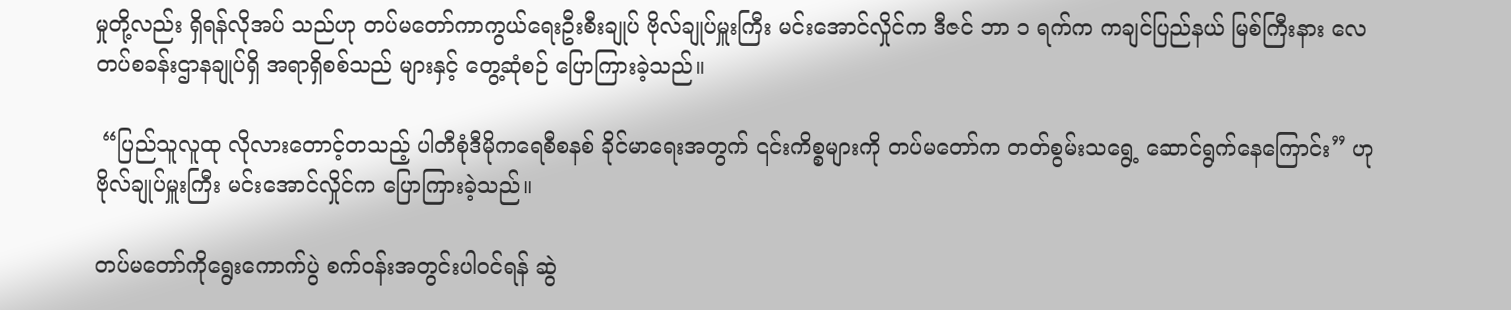မှုတို့လည်း ရှိရန်လိုအပ် သည်ဟု တပ်မတော်ကာကွယ်ရေးဦးစီးချုပ် ဗိုလ်ချုပ်မှူးကြီး မင်းအောင်လှိုင်က ဒီဇင် ဘာ ၁ ရက်က ကချင်ပြည်နယ် မြစ်ကြီးနား လေတပ်စခန်းဌာနချုပ်ရှိ အရာရှိစစ်သည် များနှင့် တွေ့ဆုံစဉ် ပြောကြားခဲ့သည်။

 “ပြည်သူလူထု လိုလားတောင့်တသည့် ပါတီစုံဒီမိုကရေစီစနစ် ခိုင်မာရေးအတွက် ၎င်းကိစ္စများကို တပ်မတော်က တတ်စွမ်းသရွေ့ ဆောင်ရွက်နေကြောင်း” ဟု ဗိုလ်ချုပ်မှူးကြီး မင်းအောင်လှိုင်က ပြောကြားခဲ့သည်။

တပ်မတော်ကိုရွေးကောက်ပွဲ စက်ဝန်းအတွင်းပါဝင်ရန် ဆွဲ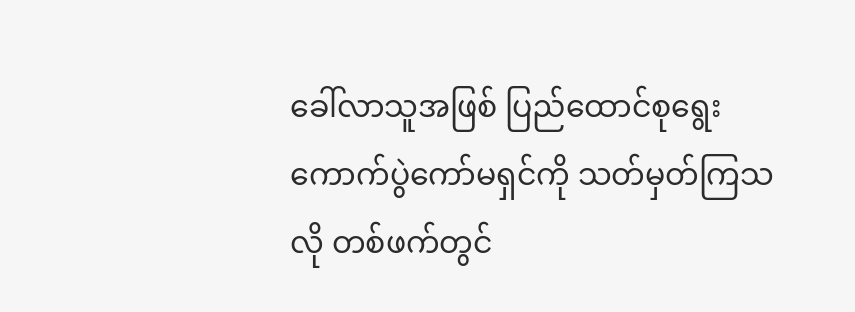ခေါ်လာသူအဖြစ် ပြည်ထောင်စုရွေးကောက်ပွဲကော်မရှင်ကို သတ်မှတ်ကြသလို တစ်ဖက်တွင်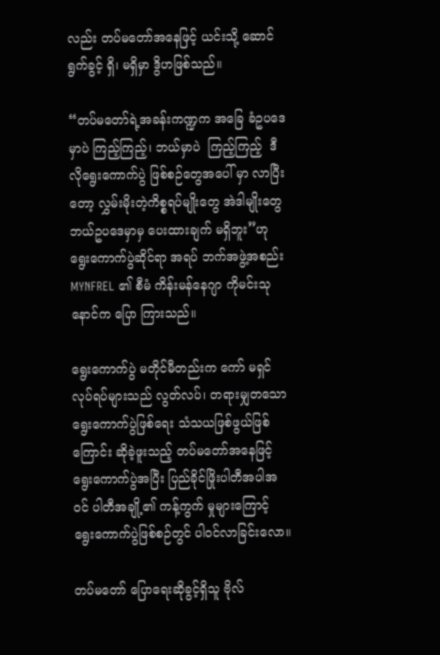လည်း တပ်မတော်အနေဖြင့် ယင်းသို့ ဆောင်ရွက်ခွင့် ရှိ၊ မရှိမှာ ဒွိဟဖြစ်သည်။

“တပ်မတော်ရဲ့အခန်းကဏ္ဍက အခြေ ခံဥပဒေမှာပဲ ကြည့်ကြည့်၊ ဘယ်မှာပဲ  ကြည့်ကြည့်  ဒီလိုရွေးကောက်ပွဲ ဖြစ်စဉ်တွေအပေါ် မှာ လာပြီးတော့ လွှမ်းမိုးတဲ့ကိစ္စရပ်မျိုးတွေ အဲဒါမျိုးတွေ ဘယ်ဥပဒေမှာမှ ပေးထားချက် မရှိဘူး”ဟု ရွေးကောက်ပွဲဆိုင်ရာ အရပ် ဘက်အဖွဲ့အစည်း MYNFREL ၏ စီမံ ကိန်းမန်နေဂျာ ကိုမင်းသုနောင်က ပြော ကြားသည်။

ရွေးကောက်ပွဲ မတိုင်မီတည်းက ကော် မရှင်လုပ်ရပ်များသည် လွတ်လပ်၊ တရားမျှတသော ရွေးကောက်ပွဲဖြစ်ရေး သံသယဖြစ်ဖွယ်ဖြစ်ကြောင်း ဆိုခဲ့ဖူးသည့် တပ်မတော်အနေဖြင့် ရွေးကောက်ပွဲအပြီး ပြည်ခိုင်ဖြိုးပါတီအပါအဝင် ပါတီအချို့၏ ကန့်ကွက် မှုများကြောင့် ရွေးကောက်ပွဲဖြစ်စဉ်တွင် ပါဝင်လာခြင်းလော။

တပ်မတော် ပြောရေးဆိုခွင့်ရှိသူ ဗိုလ်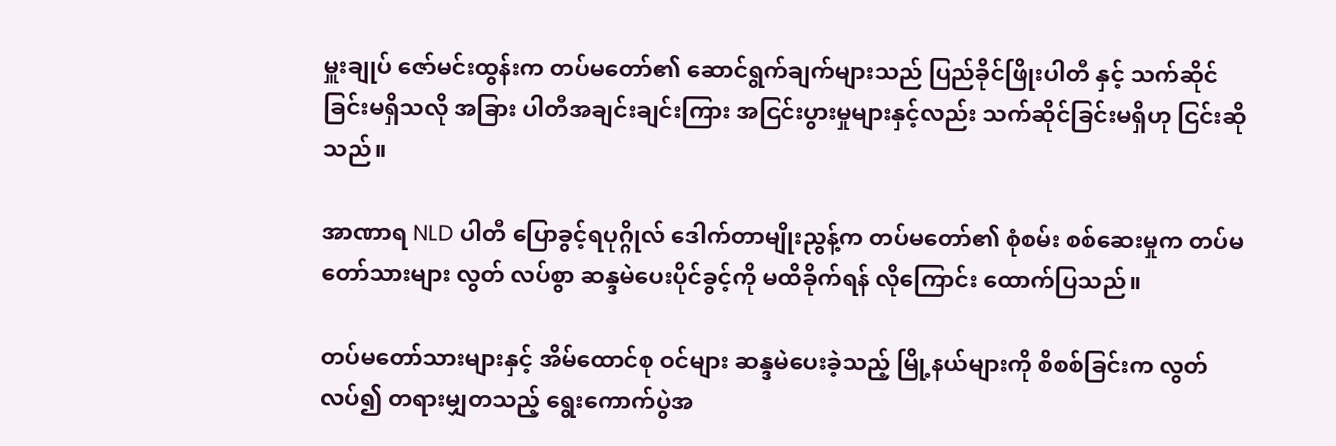မှူးချုပ် ဇော်မင်းထွန်းက တပ်မတော်၏ ဆောင်ရွက်ချက်များသည် ပြည်ခိုင်ဖြိုးပါတီ နှင့် သက်ဆိုင်ခြင်းမရှိသလို အခြား ပါတီအချင်းချင်းကြား အငြင်းပွားမှုများနှင့်လည်း သက်ဆိုင်ခြင်းမရှိဟု ငြင်းဆိုသည်။

အာဏာရ NLD ပါတီ ပြောခွင့်ရပုဂ္ဂိုလ် ဒေါက်တာမျိုးညွန့်က တပ်မတော်၏ စုံစမ်း စစ်ဆေးမှုက တပ်မတော်သားများ လွတ် လပ်စွာ ဆန္ဒမဲပေးပိုင်ခွင့်ကို မထိခိုက်ရန် လိုကြောင်း ထောက်ပြသည်။

တပ်မတော်သားများနှင့် အိမ်ထောင်စု ဝင်များ ဆန္ဒမဲပေးခဲ့သည့် မြို့နယ်များကို စိစစ်ခြင်းက လွတ်လပ်၍ တရားမျှတသည့် ရွေးကောက်ပွဲအ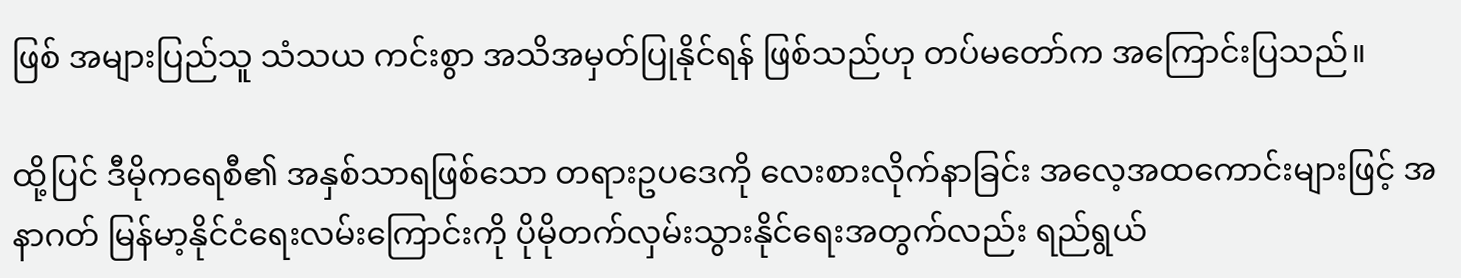ဖြစ် အများပြည်သူ သံသယ ကင်းစွာ အသိအမှတ်ပြုနိုင်ရန် ဖြစ်သည်ဟု တပ်မတော်က အကြောင်းပြသည်။

ထို့ပြင် ဒီမိုကရေစီ၏ အနှစ်သာရဖြစ်သော တရားဥပဒေကို လေးစားလိုက်နာခြင်း အလေ့အထကောင်းများဖြင့် အနာဂတ် မြန်မာ့နိုင်ငံရေးလမ်းကြောင်းကို ပိုမိုတက်လှမ်းသွားနိုင်ရေးအတွက်လည်း ရည်ရွယ်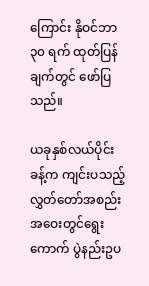ကြောင်း နိုဝင်ဘာ ၃၀ ရက် ထုတ်ပြန်ချက်တွင် ဖော်ပြသည်။

ယခုနှစ်လယ်ပိုင်းခန့်က ကျင်းပသည့် လွှတ်တော်အစည်းအဝေးတွင်ရွေးကောက် ပွဲနည်းဥပ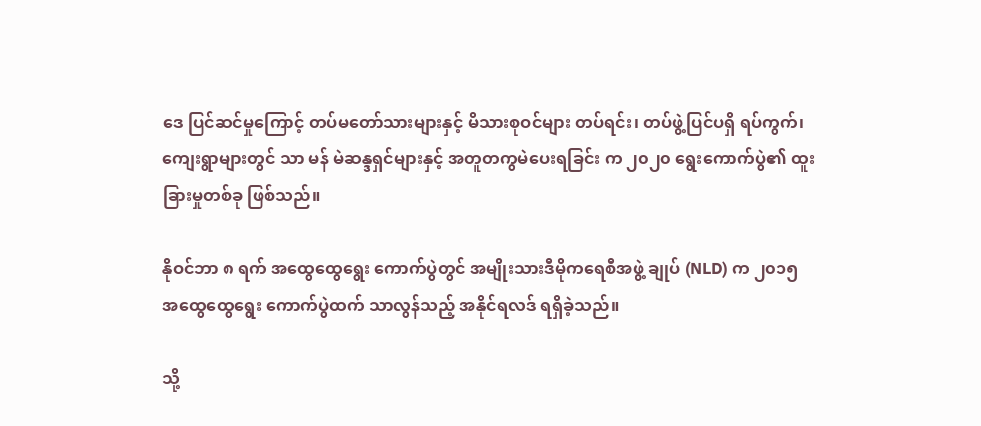ဒေ ပြင်ဆင်မှုကြောင့် တပ်မတော်သားများနှင့် မိသားစုဝင်များ တပ်ရင်း၊ တပ်ဖွဲ့ပြင်ပရှိ ရပ်ကွက်၊ ကျေးရွာများတွင် သာ မန် မဲဆန္ဒရှင်များနှင့် အတူတကွမဲပေးရခြင်း က ၂၀၂၀ ရွေးကောက်ပွဲ၏ ထူးခြားမှုတစ်ခု ဖြစ်သည်။

နိုဝင်ဘာ ၈ ရက် အထွေထွေရွေး ကောက်ပွဲတွင် အမျိုးသားဒီမိုကရေစီအဖွဲ့ ချုပ် (NLD) က ၂၀၁၅  အထွေထွေရွေး ကောက်ပွဲထက် သာလွန်သည့် အနိုင်ရလဒ် ရရှိခဲ့သည်။

သို့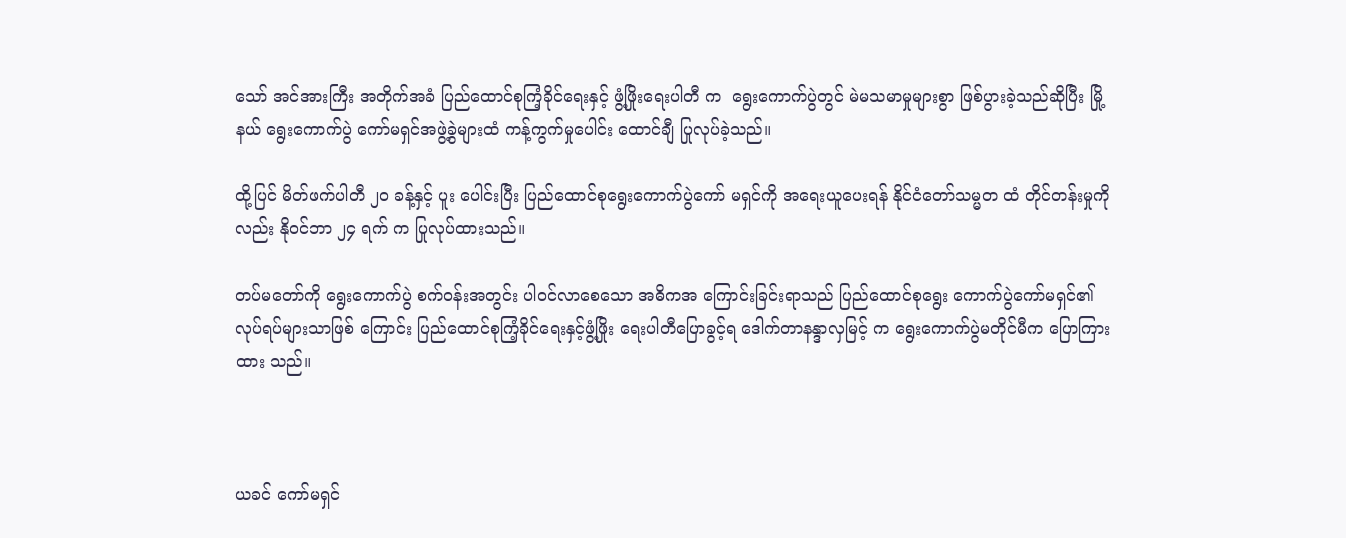သော် အင်အားကြီး အတိုက်အခံ ပြည်ထောင်စုကြံ့ခိုင်ရေးနှင့် ဖွံ့ဖြိုးရေးပါတီ က  ရွေးကောက်ပွဲတွင် မဲမသမာမှုများစွာ ဖြစ်ပွားခဲ့သည်ဆိုပြီး မြို့နယ် ရွေးကောက်ပွဲ ကော်မရှင်အဖွဲ့ခွဲများထံ ကန့်ကွက်မှုပေါင်း ထောင်ချီ ပြုလုပ်ခဲ့သည်။

ထို့ပြင် မိတ်ဖက်ပါတီ ၂၀ ခန့်နှင့် ပူး ပေါင်းပြီး ပြည်ထောင်စုရွေးကောက်ပွဲကော် မရှင်ကို အရေးယူပေးရန် နိုင်ငံတော်သမ္မတ ထံ တိုင်တန်းမှုကိုလည်း နိုဝင်ဘာ ၂၄ ရက် က ပြုလုပ်ထားသည်။

တပ်မတော်ကို ရွေးကောက်ပွဲ စက်ဝန်းအတွင်း ပါဝင်လာစေသော အဓိကအ ကြောင်းခြင်းရာသည် ပြည်ထောင်စုရွေး ကောက်ပွဲကော်မရှင်၏ လုပ်ရပ်များသာဖြစ် ကြောင်း ပြည်ထောင်စုကြံ့ခိုင်ရေးနှင့်ဖွံ့ဖြိုး ရေးပါတီပြောခွင့်ရ ဒေါက်တာနန္ဒာလှမြင့် က ရွေးကောက်ပွဲမတိုင်မီက ပြောကြားထား သည်။



ယခင် ကော်မရှင်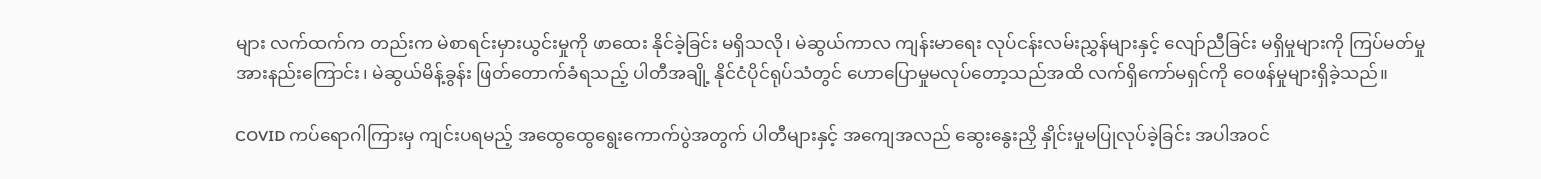များ လက်ထက်က တည်းက မဲစာရင်းမှားယွင်းမှုကို ဖာထေး နိုင်ခဲ့ခြင်း မရှိသလို၊ မဲဆွယ်ကာလ ကျန်းမာရေး လုပ်ငန်းလမ်းညွှန်များနှင့် လျော်ညီခြင်း မရှိမှုများကို ကြပ်မတ်မှုအားနည်းကြောင်း၊ မဲဆွယ်မိန့်ခွန်း ဖြတ်တောက်ခံရသည့် ပါတီအချို့ နိုင်ငံပိုင်ရုပ်သံတွင် ဟောပြောမှုမလုပ်တော့သည်အထိ လက်ရှိကော်မရှင်ကို ဝေဖန်မှုများရှိခဲ့သည်။

COVID ကပ်ရောဂါကြားမှ ကျင်းပရမည့် အထွေထွေရွေးကောက်ပွဲအတွက် ပါတီများနှင့် အကျေအလည် ဆွေးနွေးညှိ နှိုင်းမှုမပြုလုပ်ခဲ့ခြင်း အပါအဝင်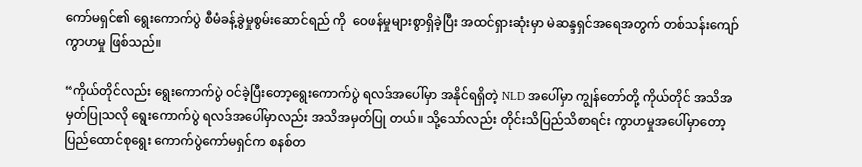ကော်မရှင်၏ ရွေးကောက်ပွဲ စီမံခန့်ခွဲမှုစွမ်းဆောင်ရည် ကို  ဝေဖန်မှုများစွာရှိခဲ့ပြီး အထင်ရှားဆုံးမှာ မဲဆန္ဒရှင်အရေအတွက် တစ်သန်းကျော် ကွာဟမှု ဖြစ်သည်။

“ကိုယ်တိုင်လည်း ရွေးကောက်ပွဲ ဝင်ခဲ့ပြီးတော့ရွေးကောက်ပွဲ ရလဒ်အပေါ်မှာ အနိုင်ရရှိတဲ့ NLD အပေါ်မှာ ကျွန်တော်တို့ ကိုယ်တိုင် အသိအမှတ်ပြုသလို ရွေးကောက်ပွဲ ရလဒ်အပေါ်မှာလည်း အသိအမှတ်ပြု တယ်။ သို့သော်လည်း တိုင်းသိပြည်သိစာရင်း ကွာဟမှုအပေါ်မှာတော့ ပြည်ထောင်စုရွေး ကောက်ပွဲကော်မရှင်က စနစ်တ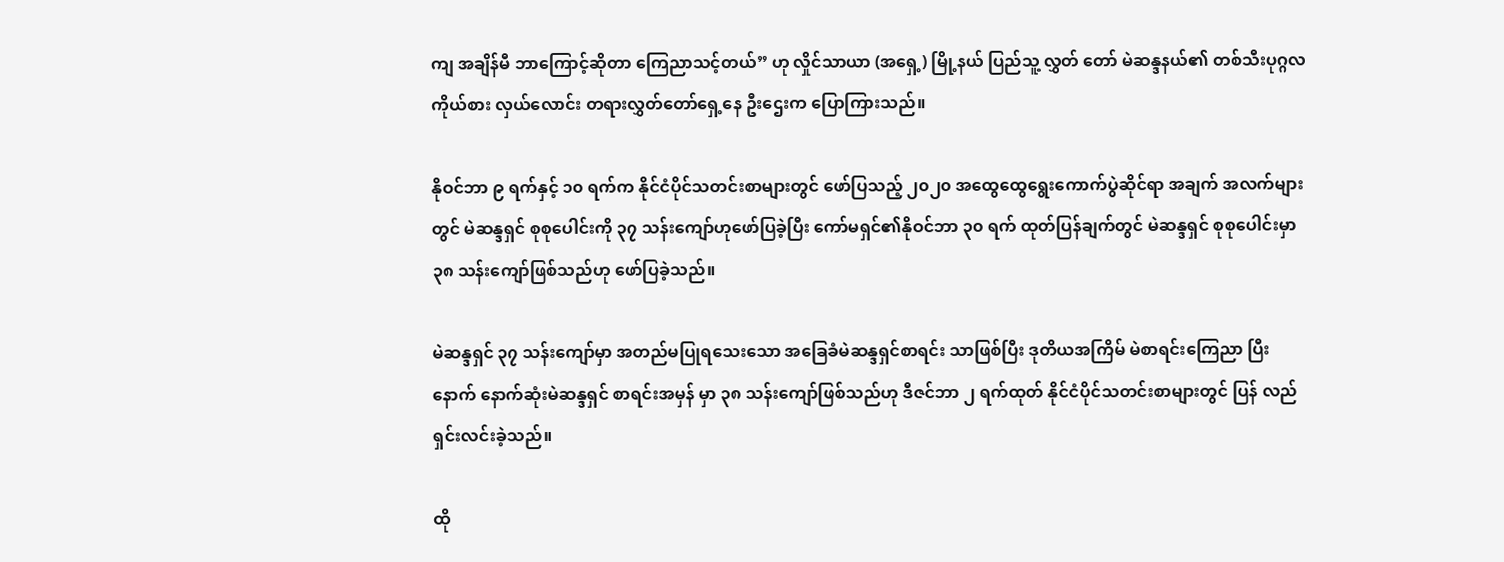ကျ အချိန်မီ ဘာကြောင့်ဆိုတာ ကြေညာသင့်တယ်” ဟု လှိုင်သာယာ (အရှေ့) မြို့နယ် ပြည်သူ့ လွှတ် တော် မဲဆန္ဒနယ်၏ တစ်သီးပုဂ္ဂလ ကိုယ်စား လှယ်လောင်း တရားလွှတ်တော်ရှေ့နေ ဦးဌေးက ပြောကြားသည်။

နိုဝင်ဘာ ၉ ရက်နှင့် ၁၀ ရက်က နိုင်ငံပိုင်သတင်းစာများတွင် ဖော်ပြသည့် ၂၀၂၀ အထွေထွေရွေးကောက်ပွဲဆိုင်ရာ အချက် အလက်များတွင် မဲဆန္ဒရှင် စုစုပေါင်းကို ၃၇ သန်းကျော်ဟုဖော်ပြခဲ့ပြီး ကော်မရှင်၏နိုဝင်ဘာ ၃၀ ရက် ထုတ်ပြန်ချက်တွင် မဲဆန္ဒရှင် စုစုပေါင်းမှာ ၃၈ သန်းကျော်ဖြစ်သည်ဟု ဖော်ပြခဲ့သည်။

မဲဆန္ဒရှင် ၃၇ သန်းကျော်မှာ အတည်မပြုရသေးသော အခြေခံမဲဆန္ဒရှင်စာရင်း သာဖြစ်ပြီး ဒုတိယအကြိမ် မဲစာရင်းကြေညာ ပြီးနောက် နောက်ဆုံးမဲဆန္ဒရှင် စာရင်းအမှန် မှာ ၃၈ သန်းကျော်ဖြစ်သည်ဟု ဒီဇင်ဘာ ၂ ရက်ထုတ် နိုင်ငံပိုင်သတင်းစာများတွင် ပြန် လည်ရှင်းလင်းခဲ့သည်။

ထို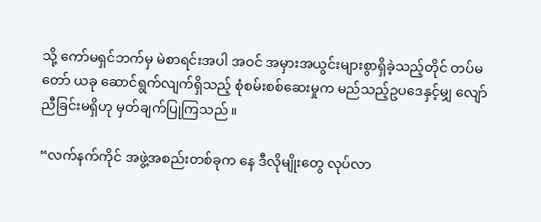သို့ ကော်မရှင်ဘက်မှ မဲစာရင်းအပါ အဝင် အမှားအယွင်းများစွာရှိခဲ့သည့်တိုင် တပ်မတော် ယခု ဆောင်ရွက်လျက်ရှိသည့် စုံစမ်းစစ်ဆေးမှုက မည်သည့်ဥပဒေနှင့်မျှ လျော်ညီခြင်းမရှိဟု မှတ်ချက်ပြုကြသည်။

“လက်နက်ကိုင် အဖွဲ့အစည်းတစ်ခုက နေ ဒီလိုမျိုးတွေ လုပ်လာ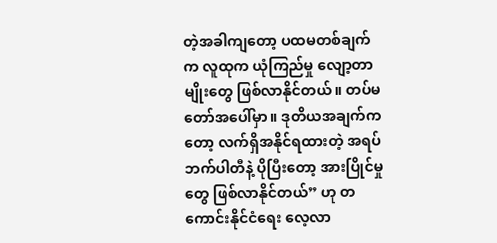တဲ့အခါကျတော့ ပထမတစ်ချက်က လူထုက ယုံကြည်မှု လျော့တာမျိုးတွေ ဖြစ်လာနိုင်တယ်။ တပ်မ တော်အပေါ်မှာ။ ဒုတိယအချက်ကတော့ လက်ရှိအနိုင်ရထားတဲ့ အရပ်ဘက်ပါတီနဲ့ ပိုပြီးတော့ အားပြိုင်မှုတွေ ဖြစ်လာနိုင်တယ်” ဟု တကောင်းနိုင်ငံရေး လေ့လာ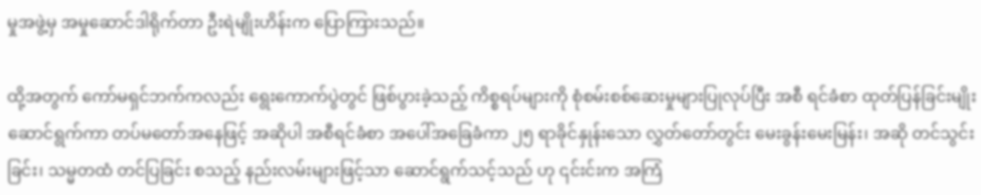မှုအဖွဲ့မှ အမှုဆောင်ဒါရိုက်တာ ဦးရဲမျိုးဟိန်းက ပြောကြားသည်။

ထို့အတွက် ကော်မရှင်ဘက်ကလည်း ရွေးကောက်ပွဲတွင် ဖြစ်ပွားခဲ့သည့် ကိစ္စရပ်များကို စုံစမ်းစစ်ဆေးမှုများပြုလုပ်ပြီး အစီ ရင်ခံစာ ထုတ်ပြန်ခြင်းမျိုး ဆောင်ရွက်ကာ တပ်မတော်အနေဖြင့် အဆိုပါ အစီရင်ခံစာ အပေါ်အခြေခံကာ ၂၅ ရာခိုင်နှုန်းသော လွှတ်တော်တွင်း မေးခွန်းမေးမြန်း၊ အဆို တင်သွင်းခြင်း၊ သမ္မတထံ တင်ပြခြင်း စသည့် နည်းလမ်းများဖြင့်သာ ဆောင်ရွက်သင့်သည် ဟု ၎င်းင်းက အကြံ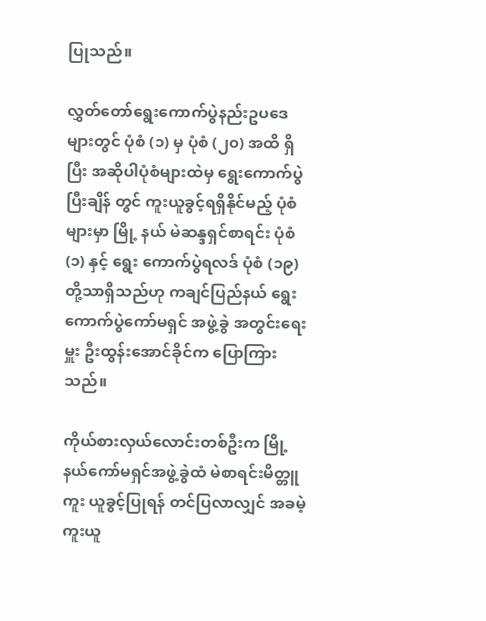ပြုသည်။

လွှတ်တော်ရွေးကောက်ပွဲနည်းဥပဒေ များတွင် ပုံစံ (၁) မှ ပုံစံ (၂၀) အထိ ရှိပြီး အဆိုပါပုံစံများထဲမှ ရွေးကောက်ပွဲပြီးချိန် တွင် ကူးယူခွင့်ရရှိနိုင်မည့် ပုံစံများမှာ မြို့ နယ် မဲဆန္ဒရှင်စာရင်း ပုံစံ (၁) နှင့် ရွေး ကောက်ပွဲရလဒ် ပုံစံ (၁၉) တို့သာရှိသည်ဟု ကချင်ပြည်နယ် ရွေးကောက်ပွဲကော်မရှင် အဖွဲ့ခွဲ အတွင်းရေးမှူး ဦးထွန်းအောင်ခိုင်က ပြောကြားသည်။

ကိုယ်စားလှယ်လောင်းတစ်ဦးက မြို့ နယ်ကော်မရှင်အဖွဲ့ခွဲထံ မဲစာရင်းမိတ္တူ ကူး ယူခွင့်ပြုရန် တင်ပြလာလျှင် အခမဲ့ ကူးယူ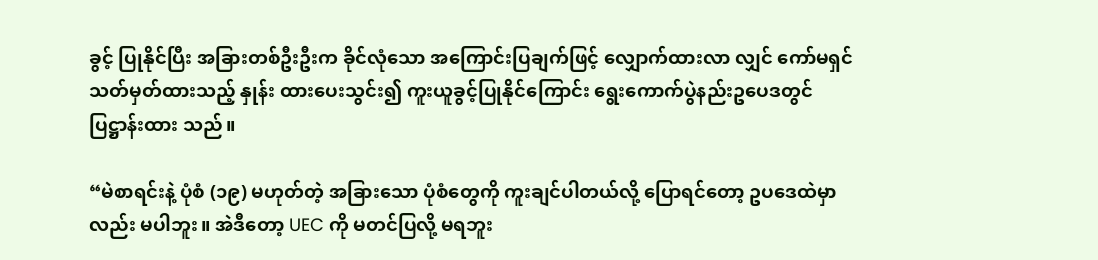ခွင့် ပြုနိုင်ပြီး အခြားတစ်ဦးဦးက ခိုင်လုံသော အကြောင်းပြချက်ဖြင့် လျှောက်ထားလာ လျှင် ကော်မရှင်သတ်မှတ်ထားသည့် နှုန်း ထားပေးသွင်း၍ ကူးယူခွင့်ပြုနိုင်ကြောင်း ရွေးကောက်ပွဲနည်းဥပေဒတွင် ပြဋ္ဌာန်းထား သည်။

“မဲစာရင်းနဲ့ ပုံစံ (၁၉) မဟုတ်တဲ့ အခြားသော ပုံစံတွေကို ကူးချင်ပါတယ်လို့ ပြောရင်တော့ ဥပဒေထဲမှာလည်း မပါဘူး။ အဲဒီတော့ UEC ကို မတင်ပြလို့ မရဘူး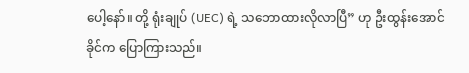ပေါ့နော်။ တို့ ရုံးချုပ် (UEC) ရဲ့ သဘောထားလိုလာပြီ” ဟု ဦးထွန်းအောင်ခိုင်က ပြောကြားသည်။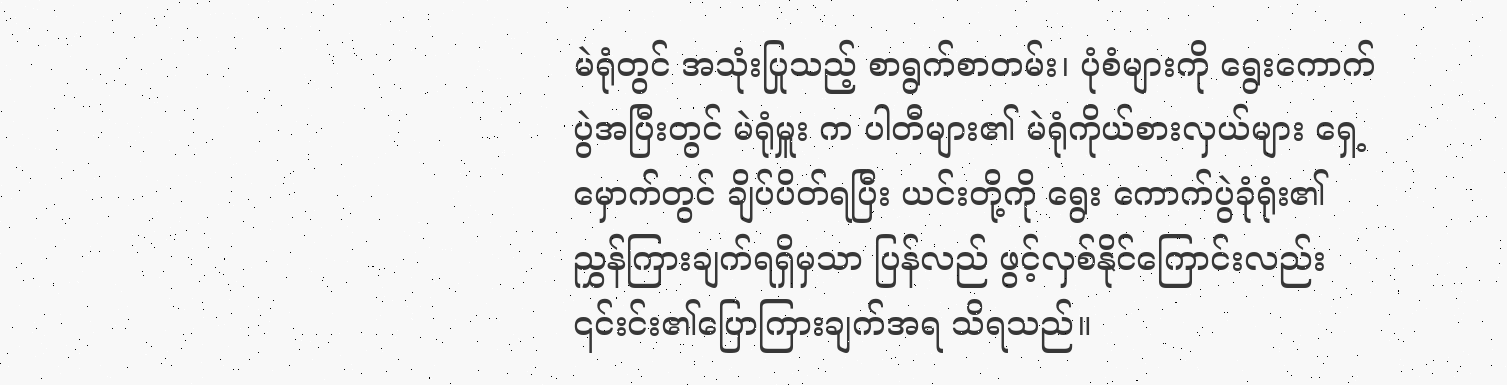မဲရုံတွင် အသုံးပြုသည့် စာရွက်စာတမ်း၊ ပုံစံများကို ရွေးကောက်ပွဲအပြီးတွင် မဲရုံမှူး က ပါတီများ၏ မဲရုံကိုယ်စားလှယ်များ ရှေ့ မှောက်တွင် ချိပ်ပိတ်ရပြီး ယင်းတို့ကို ရွေး ကောက်ပွဲခုံရုံး၏ ညွှန်ကြားချက်ရရှိမှသာ ပြန်လည် ဖွင့်လှစ်နိုင်ကြောင်းလည်း ၎င်းင်း၏ပြောကြားချက်အရ သိရသည်။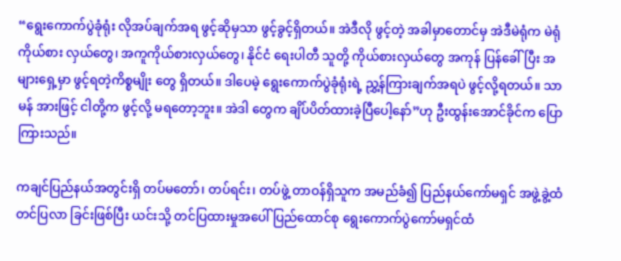“ရွေးကောက်ပွဲခုံရုံး လိုအပ်ချက်အရ ဖွင့်ဆိုမှသာ ဖွင့်ခွင့်ရှိတယ်။ အဲဒီလို ဖွင့်တဲ့ အခါမှာတောင်မှ အဲဒီမဲရုံက မဲရုံကိုယ်စား လှယ်တွေ၊ အကူကိုယ်စားလှယ်တွေ၊ နိုင်ငံ ရေးပါတီ သူတို့ ကိုယ်စားလှယ်တွေ အကုန် ပြန်ခေါ်ပြီး အများရှေ့မှာ ဖွင့်ရတဲ့ကိစ္စမျိုး တွေ ရှိတယ်။ ဒါပေမဲ့ ရွေးကောက်ပွဲခုံရုံးရဲ့ ညွှ့န်ကြားချက်အရပဲ ဖွင့်လို့ရတယ်။ သာမန် အားဖြင့် ငါတို့က ဖွင့်လို့ မရတော့ဘူး။ အဲဒါ တွေက ချိပ်ပိတ်ထားခဲ့ပြီပေါ့နော်”ဟု ဦးထွန်းအောင်ခိုင်က ပြောကြားသည်။

ကချင်ပြည်နယ်အတွင်းရှိ တပ်မတော်၊ တပ်ရင်း၊ တပ်ဖွဲ့ တာဝန်ရှိသူက အမည်ခံ၍ ပြည်နယ်ကော်မရှင် အဖွဲ့ခွဲ့ထံ တင်ပြလာ ခြင်းဖြစ်ပြီး ယင်းသို့ တင်ပြထားမှုအပေါ် ပြည်ထောင်စု ရွေးကောက်ပွဲကော်မရှင်ထံ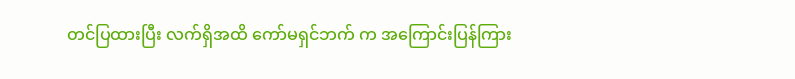တင်ပြထားပြီး လက်ရှိအထိ ကော်မရှင်ဘက် က အကြောင်းပြန်ကြား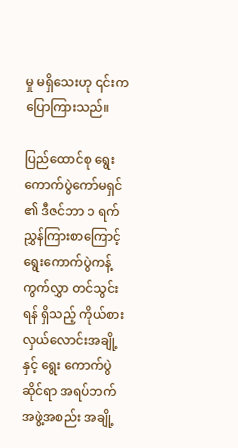မှု မရှိသေးဟု ၎င်းက ပြောကြားသည်။

ပြည်ထောင်စု ရွေးကောက်ပွဲကော်မရှင် ၏ ဒီဇင်ဘာ ၁ ရက် ညွှန်ကြားစာကြောင့် ရွေးကောက်ပွဲကန့်ကွက်လွှာ တင်သွင်းရန် ရှိသည့် ကိုယ်စားလှယ်လောင်းအချို့နှင့် ရွေး ကောက်ပွဲဆိုင်ရာ အရပ်ဘက် အဖွဲ့အစည်း အချို့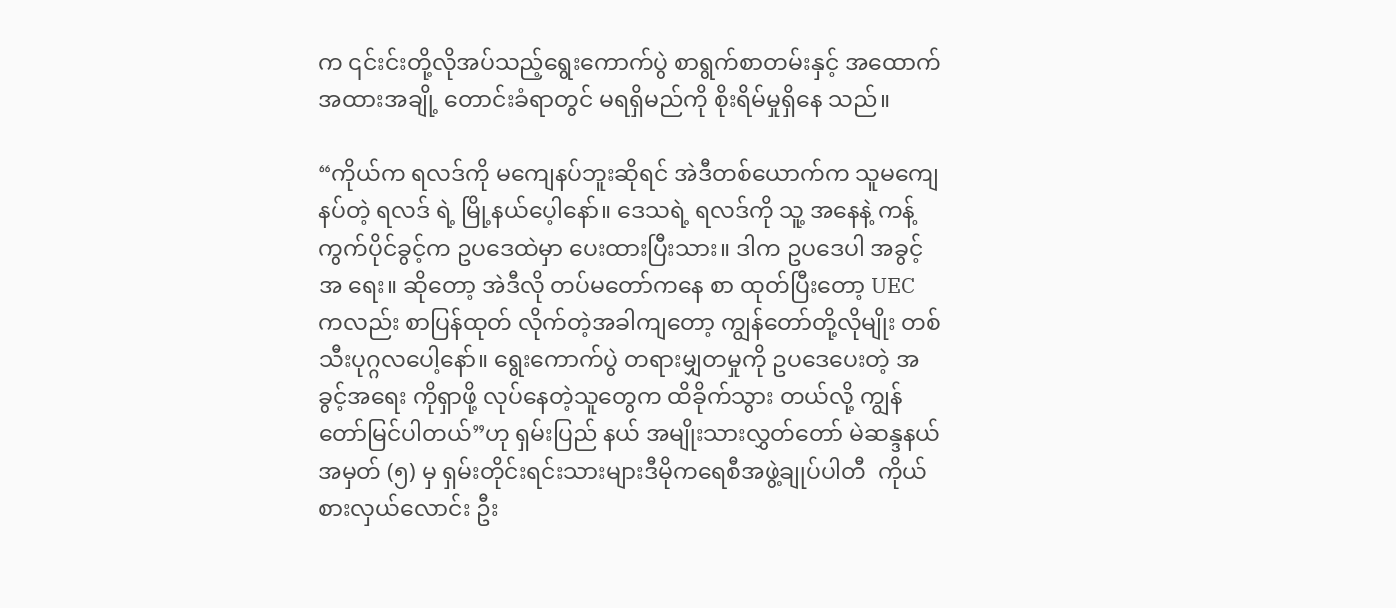က ၎င်းင်းတို့လိုအပ်သည့်ရွေးကောက်ပွဲ စာရွက်စာတမ်းနှင့် အထောက်အထားအချို့ တောင်းခံရာတွင် မရရှိမည်ကို စိုးရိမ်မှုရှိနေ သည်။

“ကိုယ်က ရလဒ်ကို မကျေနပ်ဘူးဆိုရင် အဲဒီတစ်ယောက်က သူမကျေနပ်တဲ့ ရလဒ် ရဲ့ မြို့နယ်ပေ့ါနော်။ ဒေသရဲ့ ရလဒ်ကို သူ့ အနေနဲ့ ကန့်ကွက်ပိုင်ခွင့်က ဥပဒေထဲမှာ ပေးထားပြီးသား။ ဒါက ဥပဒေပါ အခွင့် အ ရေး။ ဆိုတော့ အဲဒီလို တပ်မတော်ကနေ စာ ထုတ်ပြီးတော့ UEC ကလည်း စာပြန်ထုတ် လိုက်တဲ့အခါကျတော့ ကျွန်တော်တို့လိုမျိုး တစ်သီးပုဂ္ဂလပေါ့နော်။ ရွေးကောက်ပွဲ တရားမျှတမှုကို ဥပဒေပေးတဲ့ အခွင့်အရေး ကိုရှာဖို့ လုပ်နေတဲ့သူတွေက ထိခိုက်သွား တယ်လို့ ကျွန်တော်မြင်ပါတယ်”ဟု ရှမ်းပြည် နယ် အမျိုးသားလွှတ်တော် မဲဆန္ဒနယ် အမှတ် (၅) မှ ရှမ်းတိုင်းရင်းသားများဒီမိုကရေစီအဖွဲ့ချုပ်ပါတီ  ကိုယ်စားလှယ်လောင်း ဦး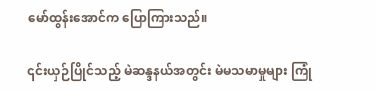မော်ထွန်းအောင်က ပြောကြားသည်။

၎င်းယှဉ်ပြိုင်သည့် မဲဆန္ဒနယ်အတွင်း မဲမသမာမှုများ ကြုံ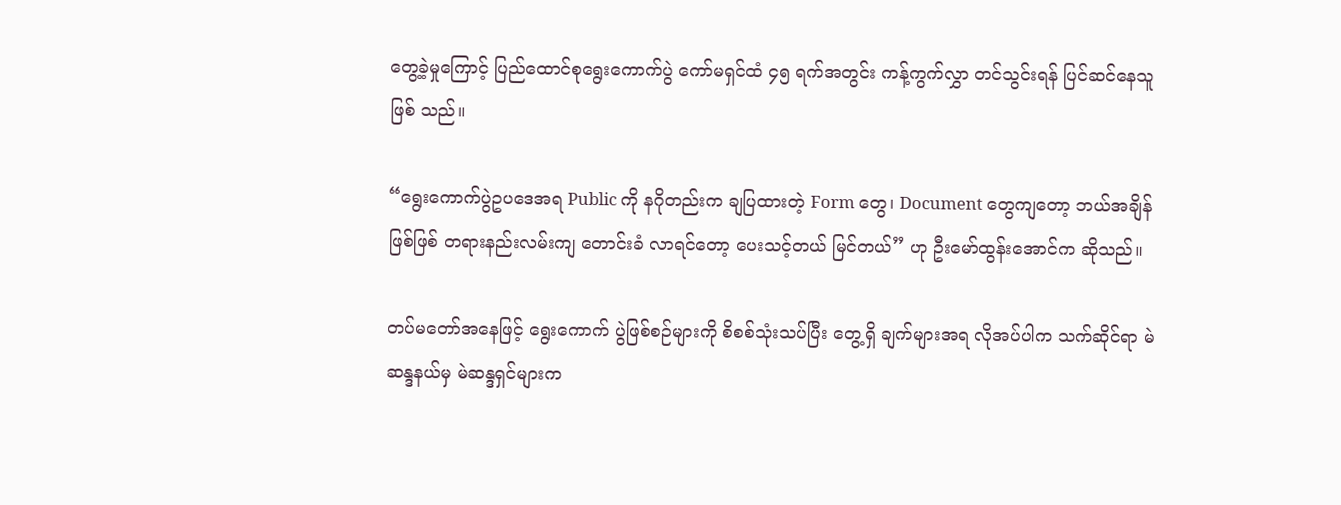တွေ့ခဲ့မှုကြောင့် ပြည်ထောင်စုရွေးကောက်ပွဲ ကော်မရှင်ထံ ၄၅ ရက်အတွင်း ကန့်ကွက်လွှာ တင်သွင်းရန် ပြင်ဆင်နေသူဖြစ် သည်။

“ရွေးကောက်ပွဲဥပဒေအရ Public ကို နဂိုတည်းက ချပြထားတဲ့ Form တွေ၊ Document တွေကျတော့ ဘယ်အချိန် ဖြစ်ဖြစ် တရားနည်းလမ်းကျ တောင်းခံ လာရင်တော့ ပေးသင့်တယ် မြင်တယ်” ဟု ဦးမော်ထွန်းအောင်က ဆိုသည်။

တပ်မတော်အနေဖြင့် ရွေးကောက် ပွဲဖြစ်စဉ်များကို စိစစ်သုံးသပ်ပြီး တွေ့ရှိ ချက်များအရ လိုအပ်ပါက သက်ဆိုင်ရာ မဲ ဆန္ဒနယ်မှ မဲဆန္ဒရှင်များက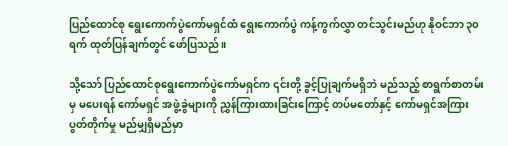ပြည်ထောင်စု ရွေးကောက်ပွဲကော်မရှင်ထံ ရွေးကောက်ပွဲ ကန့်ကွက်လွှာ တင်သွင်းမည်ဟု နိုဝင်ဘာ ၃၀ ရက် ထုတ်ပြန်ချက်တွင် ဖော်ပြသည်။

သို့သော် ပြည်ထောင်စုရွေးကောက်ပွဲကော်မရှင်က ၎င်းတို့ ခွင့်ပြုချက်မရှိဘဲ မည်သည့် စာရွက်စာတမ်းမှ မပေးရန် ကော်မရှင် အဖွဲ့ခွဲများကို ညွှန်ကြားထားခြင်းကြောင့် တပ်မတော်နှင့် ကော်မရှင်အကြား ပွတ်တိုက်မှု မည်မျှရှိမည်မှာ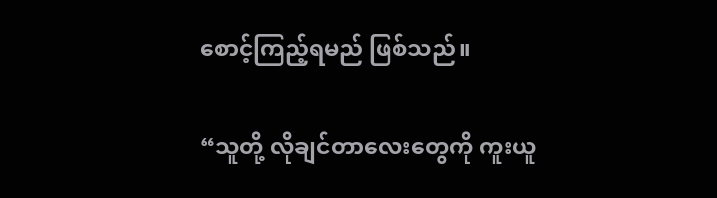စောင့်ကြည့်ရမည် ဖြစ်သည်။

“သူတို့ လိုချင်တာလေးတွေကို ကူးယူ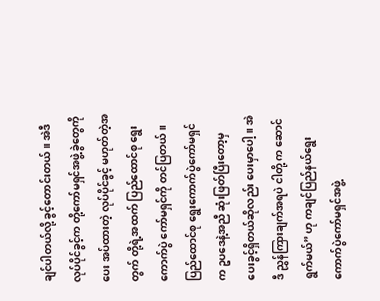ချင်ပါတယ်လို့ ခွင့်တောင်းတယ်။ အဲဒီ လုပ်ပိုင်ခွင့်က တို့ကော်မရှင်အဖွဲ့ခွဲတွေကို ပေး အပ်ထားတဲ့ လုပ်ပိုင်ခွင့် မဟုတ်တဲ့အတွက် တို့ရဲ့အထက် ပြည်ထောင်စု ရွေးကောက်ပွဲ ကော်မရှင်ကို တင်ပြတယ်။ ပြည်ထောင်စု ရွေးကောက်ပွဲကော်မရှင်က ဥပဒေနဲ့အညီ ဆုံးဖြတ်ပြီးတော့မှ ပေးခွင့်ရှိတယ်ဆိုလည်း ပေးမှာပေါ့။ အဲဒီ ညွှန်ကြားချက်အရပဲ ငါတို့ က ဆောင်ရွက်မယ်” ဟု ကချင်ပြည်နယ်ရွေး ကောက်ပွဲကော်မရှင်အဖွဲ့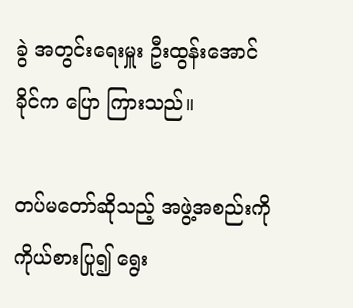ခွဲ အတွင်းရေးမှူး ဦးထွန်းအောင်ခိုင်က ပြော ကြားသည်။

တပ်မတော်ဆိုသည့် အဖွဲ့အစည်းကို ကိုယ်စားပြု၍ ရွေး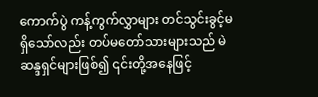ကောက်ပွဲ ကန့်ကွက်လွှာများ တင်သွင်းခွင့်မရှိသော်လည်း တပ်မတော်သားများသည် မဲဆန္ဒရှင်များဖြစ်၍ ၎င်းတို့အနေဖြင့်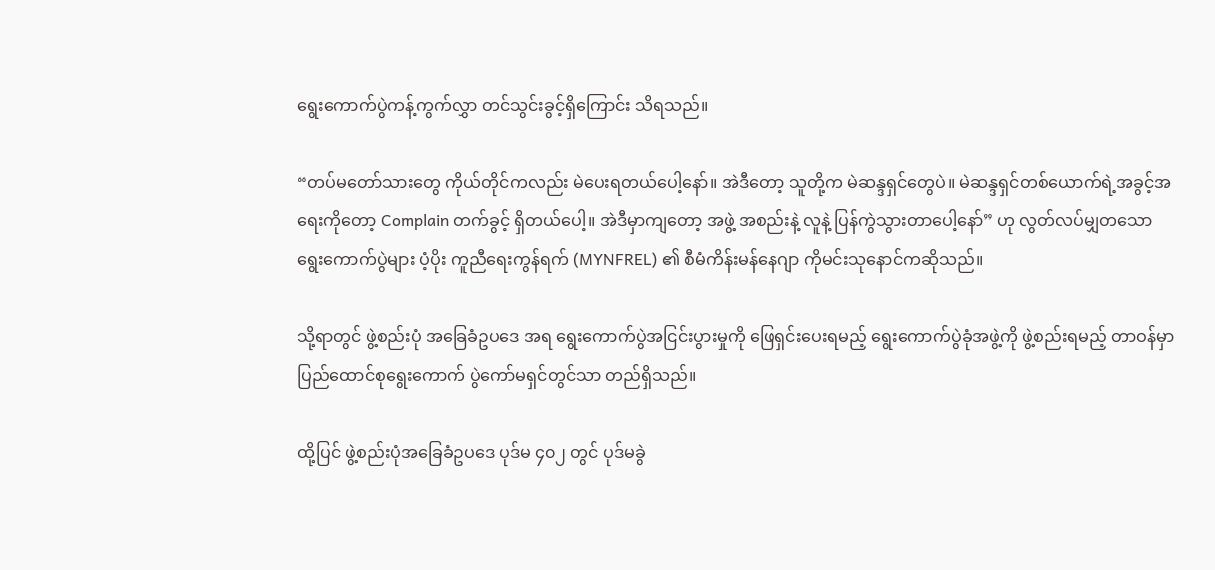ရွေးကောက်ပွဲကန့်ကွက်လွှာ တင်သွင်းခွင့်ရှိကြောင်း သိရသည်။

“တပ်မတော်သားတွေ ကိုယ်တိုင်ကလည်း မဲပေးရတယ်ပေါ့နော်။ အဲဒီတော့ သူတို့က မဲဆန္ဒရှင်တွေပဲ။ မဲဆန္ဒရှင်တစ်ယောက်ရဲ့အခွင့်အရေးကိုတော့ Complain တက်ခွင့် ရှိတယ်ပေါ့။ အဲဒီမှာကျတော့ အဖွဲ့ အစည်းနဲ့ လူနဲ့ ပြန်ကွဲသွားတာပေါ့နော်” ဟု လွတ်လပ်မျှတသော ရွေးကောက်ပွဲများ ပံ့ပိုး ကူညီရေးကွန်ရက် (MYNFREL) ၏ စီမံကိန်းမန်နေဂျာ ကိုမင်းသုနောင်ကဆိုသည်။

သို့ရာတွင် ဖွဲ့စည်းပုံ အခြေခံဥပဒေ အရ ရွေးကောက်ပွဲအငြင်းပွားမှုကို ဖြေရှင်းပေးရမည့် ရွေးကောက်ပွဲခုံအဖွဲ့ကို ဖွဲ့စည်းရမည့် တာဝန်မှာ ပြည်ထောင်စုရွေးကောက် ပွဲကော်မရှင်တွင်သာ တည်ရှိသည်။

ထို့ပြင် ဖွဲ့စည်းပုံအခြေခံဥပဒေ ပုဒ်မ ၄၀၂ တွင် ပုဒ်မခွဲ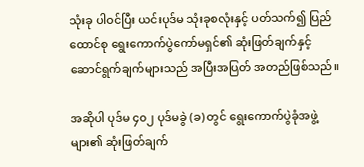သုံးခု ပါဝင်ပြီး ယင်းပုဒ်မ သုံးခုစလုံးနှင့် ပတ်သက်၍ ပြည်ထောင်စု ရွေးကောက်ပွဲကော်မရှင်၏ ဆုံးဖြတ်ချက်နှင့် ဆောင်ရွက်ချက်များသည် အပြီးအပြတ် အတည်ဖြစ်သည်။

အဆိုပါ ပုဒ်မ ၄၀၂ ပုဒ်မခွဲ (ခ) တွင် ရွေးကောက်ပွဲခုံအဖွဲ့များ၏ ဆုံးဖြတ်ချက်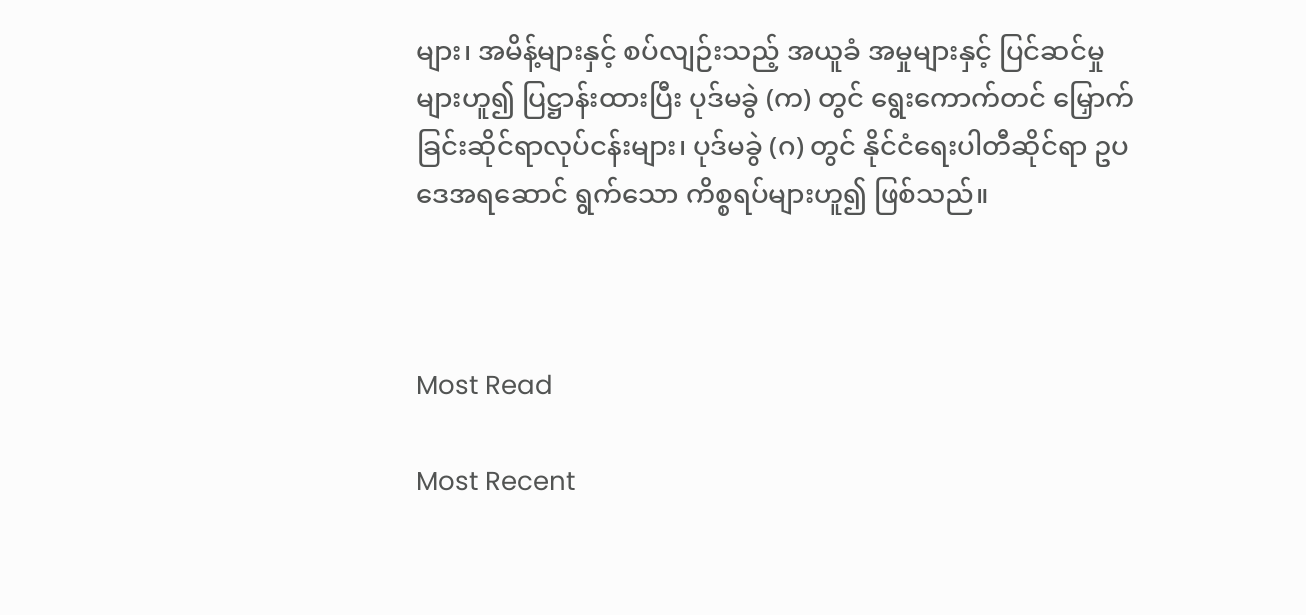များ၊ အမိန့်များနှင့် စပ်လျဉ်းသည့် အယူခံ အမှုများနှင့် ပြင်ဆင်မှုများဟူ၍ ပြဋ္ဌာန်းထားပြီး ပုဒ်မခွဲ (က) တွင် ရွေးကောက်တင် မြှောက်ခြင်းဆိုင်ရာလုပ်ငန်းများ၊ ပုဒ်မခွဲ (ဂ) တွင် နိုင်ငံရေးပါတီဆိုင်ရာ ဥပဒေအရဆောင် ရွက်သော ကိစ္စရပ်များဟူ၍ ဖြစ်သည်။



Most Read

Most Recent